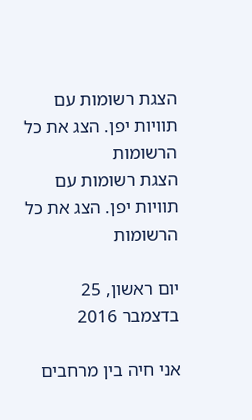הצגת רשומות עם תוויות יפן. הצג את כל הרשומות
הצגת רשומות עם תוויות יפן. הצג את כל הרשומות

יום ראשון, 25 בדצמבר 2016

אני חיה בין מרחבים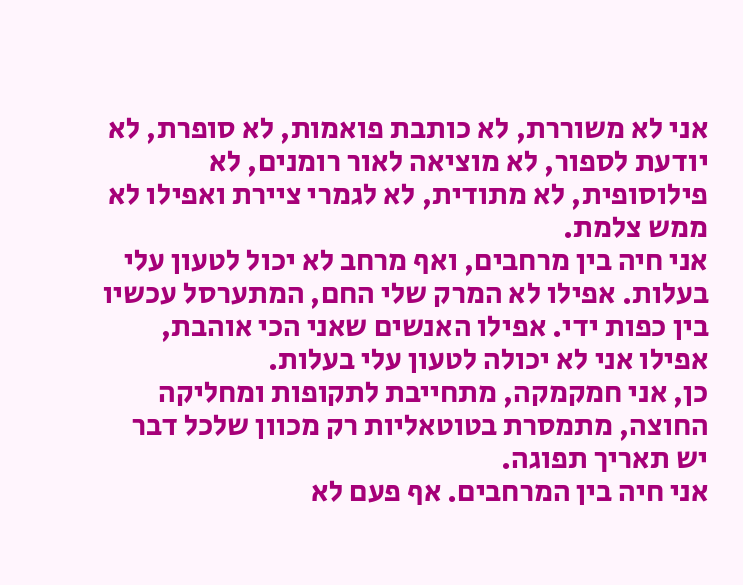אני לא משוררת, לא כותבת פואמות, לא סופרת, לא יודעת לספור, לא מוציאה לאור רומנים, לא פילוסופית, לא מתודית, לא לגמרי ציירת ואפילו לא ממש צלמת.
אני חיה בין מרחבים, ואף מרחב לא יכול לטעון עלי בעלות. אפילו לא המרק שלי החם, המתערסל עכשיו בין כפות ידי. אפילו האנשים שאני הכי אוהבת, אפילו אני לא יכולה לטעון עלי בעלות.
כן, אני חמקמקה, מתחייבת לתקופות ומחליקה החוצה, מתמסרת בטוטאליות רק מכוון שלכל דבר יש תאריך תפוגה.
אני חיה בין המרחבים. אף פעם לא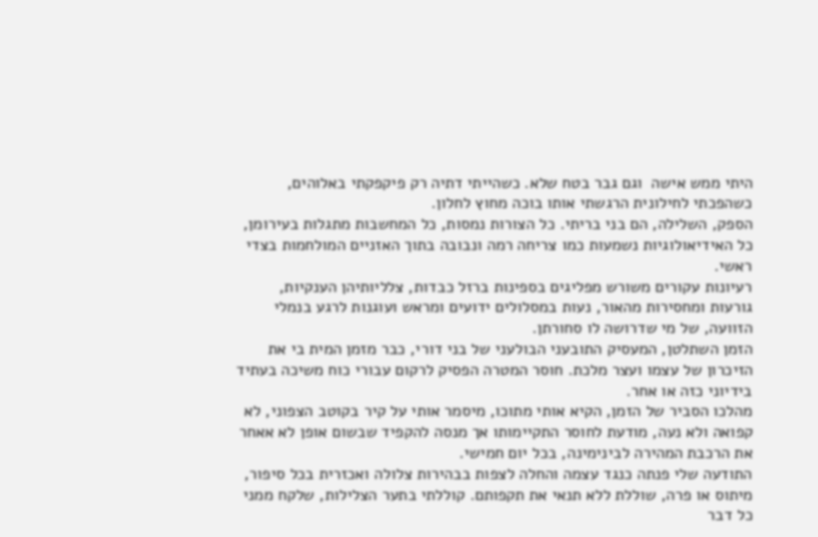היתי ממש אישה  וגם גבר בטח שלא. כשהייתי דתיה רק פיקפקתי באלוהים, כשהפכתי לחילונית הרגשתי אותו בוכה מחוץ לחלון.
הספק, השלילה, הם בני בריתי. כל הצורות נמסות, כל המחשבות מתגלות בעירומן, כל האידיאולוגיות נשמעות כמו צריחה רמה ונבובה בתוך האזניים המולחמות בצדי ראשי.
רעיונות עקורים משורש מפליגים בספינות ברזל כבדות, צלליותיהן הענקיות, גורעות ומחסירות מהאור, נעות במסלולים ידועים ומראש ועוגנות לרגע בנמלי הזוועה, של מי שדרושה לו סחורתן.
הזמן השתלטן, המעסיק התובעני הבולעני של בני דורי, כבר מזמן המית בי את הזיכרון של עצמו ועצר מלכת. חוסר המטרה הפסיק לרקום עבורי כוח משיכה בעתיד בידיוני כזה או אחר.
מהלכו הסביר של הזמן, הקיא אותי מתוכו, מיסמר אותי על קיר בקוטב הצפוני, לא קפואה ולא נעה, מודעת לחוסר התקיימותו אך מנסה להקפיד שבשום אופן לא אאחר את הרכבת המהירה לבינימינה, בכל יום חמישי.
התודעה שלי פנתה כנגד עצמה והחלה לצפות בבהירות צלולה ואכזרית בכל סיפור, מיתוס או פרה, שוללת ללא תנאי את תקפותם. קוללתי בתער הצלילות, שלקח ממני כל דבר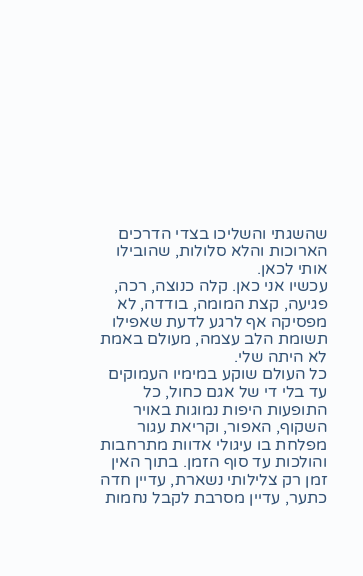שהשגתי והשליכו בצדי הדרכים הארוכות והלא סלולות, שהובילו אותי לכאן.
עכשיו אני כאן. קלה כנוצה, רכה, פגיעה, קצת המומה, בודדה, לא מפסיקה אף לרגע לדעת שאפילו תשומת הלב עצמה, מעולם באמת לא היתה שלי.
כל העולם שוקע במימיו העמוקים עד בלי די של אגם כחול, כל התופעות היפות נמוגות באויר השקוף, האפור, וקריאת עגור מפלחת בו עיגולי אדוות מתרחבות והולכות עד סוף הזמן. בתוך האין זמן רק צלילותי נשארת, עדיין חדה כתער, עדיין מסרבת לקבל נחמות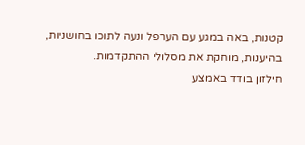קטנות, באה במגע עם הערפל ונעה לתוכו בחושניות, בהיענות, מוחקת את מסלולי ההתקדמות.
חילזון בודד באמצע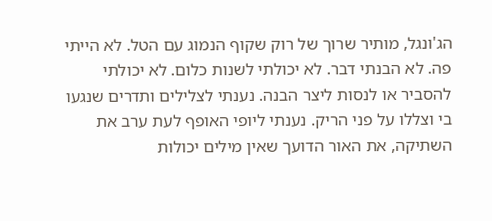הג'ונגל, מותיר שרוך של רוק שקוף הנמוג עם הטל. לא הייתי פה. לא הבנתי דבר. לא יכולתי לשנות כלום. לא יכולתי להסביר או לנסות ליצר הבנה. נענתי לצלילים ותדרים שנגעו בי וצללו על פני הריק. נענתי ליופי האופף לעת ערב את השתיקה, את האור הדועך שאין מילים יכולות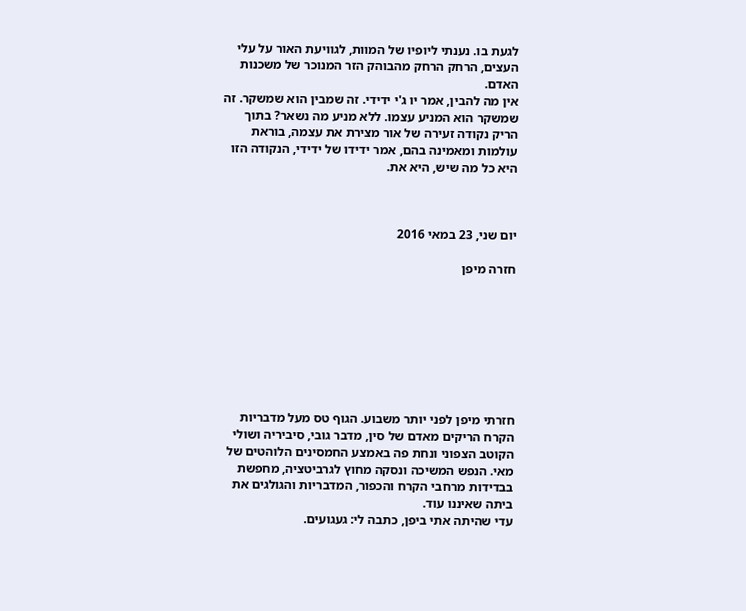לגעת בו. נענתי ליופיו של המוות, לגוויעת האור על עלי העצים, הרחק הרחק מהבוהק הזר המנוכר של משכנות האדם.
אין מה להבין, אמר יו ג'י ידידי. זה שמבין הוא שמשקר. זה שמשקר הוא המניע עצמו. ללא מניע מה נשאר? בתוך הריק נקודה זעירה של אור מצירת את עצמה, בוראת עולמות ומאמינה בהם, אמר ידידו של ידידי, הנקודה הזו היא כל מה שיש, היא את.



יום שני, 23 במאי 2016

חזרה מיפן








חזרתי מיפן לפני יותר משבוע. הגוף טס מעל מדבריות הקרח הריקים מאדם של סין, מדבר גובי, סיביריה ושולי הקוטב הצפוני ונחת פה באמצע החמסינים הלוהטים של מאי. הנפש המשיכה ונסקה מחוץ לגרביטציה, מחפשת בבדידות מרחבי הקרח והכפור, המדבריות והגולגים את ביתה שאיננו עוד.
עדי שהיתה אתי ביפן, כתבה לי: געגועים.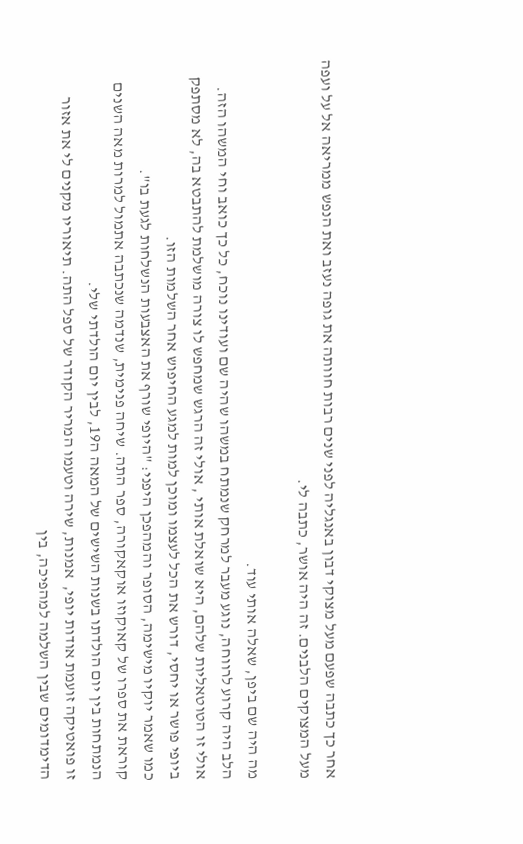אחר כך כתבה שפעם מעל מצוקי דבון באנגליה לפני שנים רבות חוותה את גופה נעזב ואת הנפש ממריאה אל על ועפה מעל המצוקים הלבנים. זה היה אושר, כתבה לי.

מה היה שם ביפן, שאלה אותי עוד.
הלב היה קרוע לרווחה, נוגע מעבר למרחק שנמתח במשהו שהיה שם ועודינו נוכח, כל כך כואב וחי המשהו הזה. אולי זו הטוטאליות שלהם, היא שואלת אותי , אולי זה הרגש שמחפש לו צורה מושלמת להתבטא בה, לא מסתפק ביופי פושר או יחסי, דורש את הכל לעצמו ומוכן למות למגע החיפוש אחר השלמות הזו.
כמו שאמר יוקיו מישימה, הסופר והמהפכן היפני: "היופי שורף את האצבעות הנשלחות לגעת בו".
קוראת את ספרו של קאוקוזו אוקאקורה, ספר התה. שיחה פנימית, שנדמה שנכתבה אתמול למרות מאה השנים הנמתחות בין יום הולדתו בשנות השישים של המאה ה19, לבין יום הולדתי שלי.
זו פואטיקה זועמת אודות יופי,  אמנות, שירה וטעמו המריר הקודר של ספל התה. תיאוריו מקנים לי את אזור הדימדומים שבין השלמה למהפיכה, בין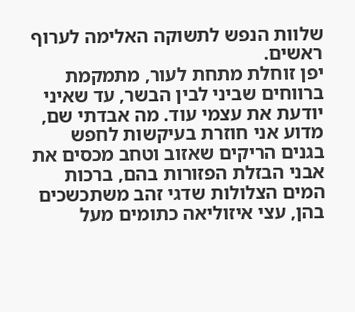שלוות הנפש לתשוקה האלימה לערוף ראשים.
יפן זוחלת מתחת לעור, מתמקמת ברווחים שביני לבין הבשר, עד שאיני יודעת את עצמי עוד. מה אבדתי שם, מדוע אני חוזרת בעיקשות לחפש בגנים הריקים שאזוב וטחב מכסים את אבני הבזלת הפזורות בהם, ברכות המים הצלולות שדגי זהב משתכשכים בהן, עצי איזוליאה כתומים מעל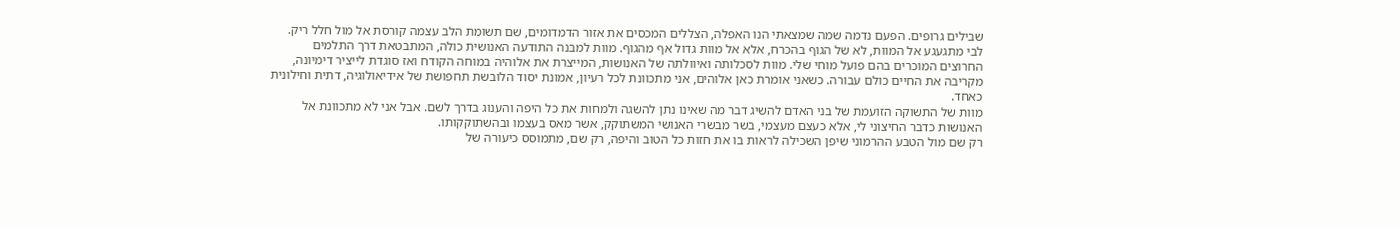שבילים גרופים. הפעם נדמה שמה שמצאתי הנו האפלה, הצללים המכסים את אזור הדמדומים, שם תשומת הלב עצמה קורסת אל מול חלל ריק.
לבי מתגעגע אל המוות, לא של הגוף בהכרח, אלא אל מוות גדול אף מהגוף. מוות למבנה התודעה האנושית כולה, המתבטאת דרך התלמים החרוצים המוכרים בהם פועל מוחי שלי. מוות לסכלותה ואיוולתה של האנושות, המייצרת את אלוהיה במוחה הקודח ואז סוגדת לייציר דימיונה, מקריבה את החיים כולם עבורה. כשאני אומרת כאן אלוהים, אני מתכוונת לכל רעיון, אמונת יסוד הלובשת תחפושת של אידיאולוגיה, דתית וחילונית כאחד.
מוות של התשוקה הזועמת של בני האדם להשיג דבר מה שאינו נתן להשגה ולמחות את כל היפה והענוג בדרך לשם. אבל אני לא מתכוונת אל האנושות כדבר החיצוני לי, אלא כעצם מעצמי, בשר מבשרי האנושי המשתוקק, אשר מאס בעצמו ובהשתוקקותו.
רק שם מול הטבע ההרמוני שיפן השכילה לראות בו את חזות כל הטוב והיפה, רק שם, מתמוסס כיעורה של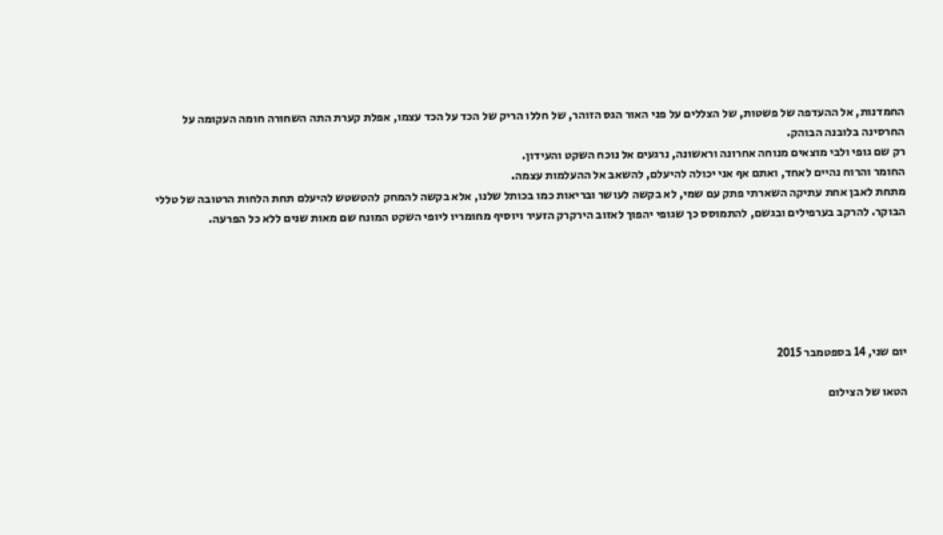החמדנות, אל ההעדפה של פשטות, של הצללים על פני האור הגס הזוהר, של חללו הריק של הכד על הכד עצמו, אפלת קערת התה השחורה חומה העקומה על החרסינה בלובנה הבוהק.
רק שם גופי ולבי מוצאים מנוחה אחרונה וראשונה, נרגעים אל נוכח השקט והעידון.
החומר והרוח נהיים לאחד, ואתם אף אני יכולה להיעלם, להשאב אל ההעלמות עצמה.
מתחת לאבן אחת עתיקה השארתי פתק עם שמי, לא בקשה לעושר ובריאות כמו בכותל שלנו, אלא בקשה להמחק להטשטש להיעלם תחת הלחות הרטובה של טללי הבוקר. להרקב בערפילים ובגשם, להתמוסס כך שגופי יהפוך לאזוב הירקרק הזעיר ויוסיף מחומריו ליופי השקט המונח שם מאות שנים ללא כל הפרעה.






יום שני, 14 בספטמבר 2015

הטאו של הצילום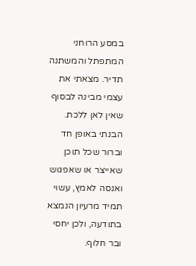במסע הרוחני המתפתל והמשתנה תדיר. מצאתי את עצמי מבינה לבסוף שאין לאן ללכת. הבנתי באופן חד וברור שכל תוכן שאייצר או שאפגוש ואנסה לאמץ, עשוי תמיד מרעיון הנמצא בתודעה, ולכן יחסי ובר חלוף.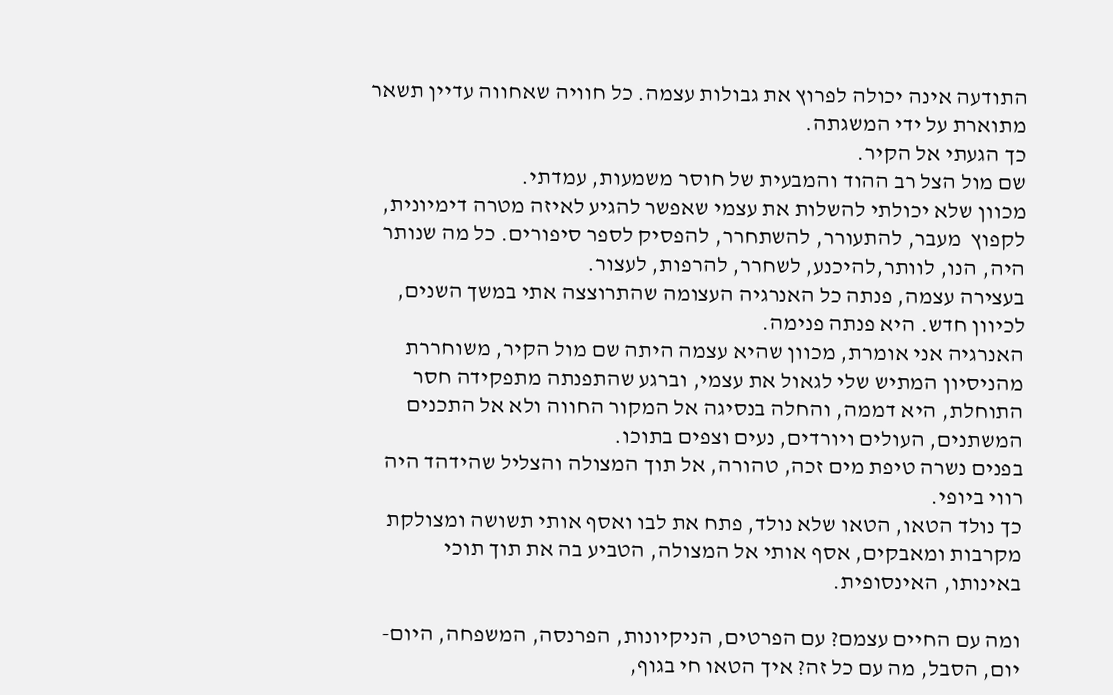התודעה אינה יכולה לפרוץ את גבולות עצמה. כל חוויה שאחווה עדיין תשאר מתוארת על ידי המשגתה.
כך הגעתי אל הקיר.
שם מול הצל רב ההוד והמבעית של חוסר משמעות, עמדתי.
מכוון שלא יכולתי להשלות את עצמי שאפשר להגיע לאיזה מטרה דימיונית, לקפוץ  מעבר, להתעורר, להשתחרר, להפסיק לספר סיפורים. כל מה שנותר היה, הנו, לוותר,להיכנע, לשחרר, להרפות, לעצור.
בעצירה עצמה, פנתה כל האנרגיה העצומה שהתרוצצה אתי במשך השנים, לכיוון חדש. היא פנתה פנימה.
האנרגיה אני אומרת, מכוון שהיא עצמה היתה שם מול הקיר, משוחררת מהניסיון המתיש שלי לגאול את עצמי, וברגע שהתפנתה מתפקידה חסר התוחלת, היא דממה, והחלה בנסיגה אל המקור החווה ולא אל התכנים המשתנים, העולים ויורדים, נעים וצפים בתוכו.
בפנים נשרה טיפת מים זכה, טהורה, אל תוך המצולה והצליל שהידהד היה רווי ביופי.
כך נולד הטאו, הטאו שלא נולד, פתח את לבו ואסף אותי תשושה ומצולקת מקרבות ומאבקים, אסף אותי אל המצולה, הטביע בה את תוך תוכי באינותו, האינסופית.

ומה עם החיים עצמם? עם הפרטים, הניקיונות, הפרנסה, המשפחה, היום- יום, הסבל, מה עם כל זה? איך הטאו חי בגוף,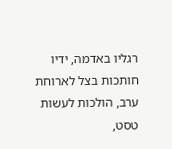רגליו באדמה, ידיו חותכות בצל לארוחת ערב, הולכות לעשות טסט,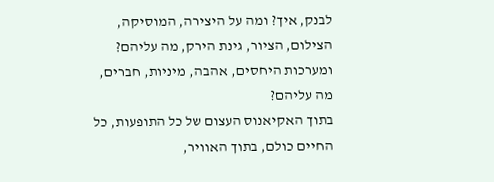לבנק, איך? ומה על היצירה, המוסיקה, הצילום, הציור, גינת הירק, מה עליהם? ומערכות היחסים, אהבה, מיניות, חברים, מה עליהם?
בתוך האקיאנוס העצום של כל התופעות, כל החיים כולם, בתוך האוויר,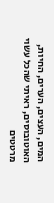המים, העצים, הערים, החיות, האוטובוסים, ראיתי שהכל עשוי מרטטים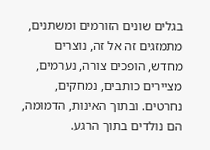בגלים שונים הזורמים ומשתנים, מתמזגים זה אל זה, נוצרים מחדש, הופכים צורה, נערמים, מציירים כותבים, נמחקים, נחרטים. ובתוך האינות, הדמומה, הם נולדים בתוך הרגע.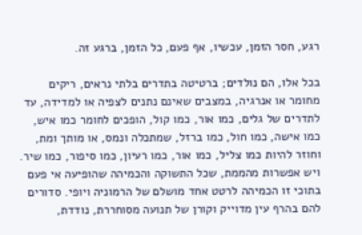רגע, חסר הזמן, עכשיו, אף פעם, כל הזמן, ברגע זה.

בכל אלו, הם נולדים; ברטיטה בתדרים בלתי נראים, ריקים מחומר או אנרגיה, במצבים שאינם נתנים לצפיה או למדידה, עד לתדרים של גלים, כמו אור, כמו קול, הופכים לחומר כמו איש, כמו אישה, כמו חול, כמו ברזל, שמתכלה ונמס, או מותך ומת, וחוזר להיות כמו צליל, כמו אור, כמו רעיון, כמו סיפור, כמו שיר.
ויש אפשרות מהממת, שכל התשוקה והכמיהה שהופיעה אי פעם בתוכי זו הכמיהה לרטט אחד מושלם של הרמוניה ויופי. סדורים להם בהרף עין מדוייק וקורן של תנועה מסוחררת, נודדת,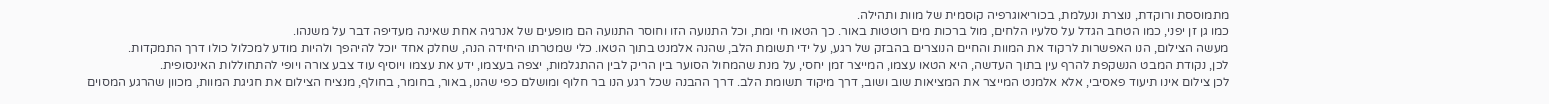מתמוססת ורוקדת, נוצרת ונעלמת, בכוריאוגרפיה קוסמית של מוות ותהילה.
כמו גן זן יפני, כמו הטחב הגדל על סלעיו הלחים, מול ברכות מים רוטטות באור. כך הטאו חי ומת, וכל התנועה הזו וחוסר התנועה הם מופעים של אנרגיה אחת שאינה מעדיפה דבר על משנהו.
מעשה הצילום, הנו האפשרות לרקוד את המוות והחיים הנוצרים בהבזק של רגע, על ידי תשומת הלב, שהנה אלמנט בתוך הטאו. כלי שמטרתו היחידה הנה, שחלק אחד יוכל להיהפך ולהיות מודע למכלול כולו דרך התמקדות.
לכן, נקודת המבט הנשקפת להרף עין בתוך העדשה, היא הטאו עצמו, המייצר זמן יחסי, על מנת שהמחול הסוער בין הריק לבין ההתגלמות, יצפה בעצמו, ידע את עצמו ויוסיף עוד צבע צורה ויופי להתחוללות האינסופית.
לכן צילום אינו תיעוד פאסיבי, אלא אלמנט המייצר את המציאות שוב ושוב, דרך מיקוד תשומת הלב. דרך ההבנה שכל רגע הנו בר חלוף ומושלם כפי שהנו, באור, בחומר, בחולף, מנציח הצילום את חגיגת המוות, מכוון שהרגע המסוים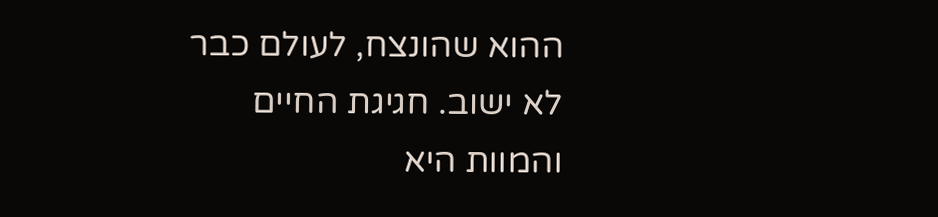ההוא שהונצח, לעולם כבר לא ישוב. חגיגת החיים והמוות היא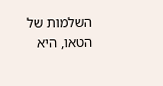השלמות של הטאו, היא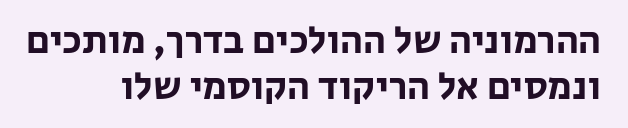ההרמוניה של ההולכים בדרך, מותכים ונמסים אל הריקוד הקוסמי שלו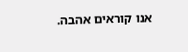אנו קוראים אהבה.